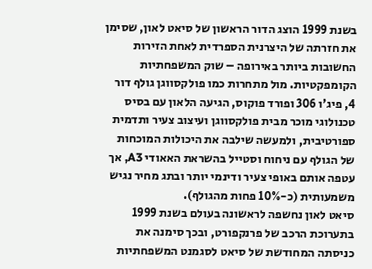בשנת 1999 הוצג הדור הראשון של סיאט לאון, שסימן את חזרתה של היצרנית הספרדית לאחת הזירות החשובות ביותר באירופה – שוק המשפחתיות הקומפקטיות. מול מתחרות כמו פולקסווגן גולף דור 4, פיג'ו 306 ופורד פוקוס, הגיעה הלאון עם בסיס טכנולוגי מוכר מבית פולקסווגן ועיצוב צעיר ותדמית ספורטיבית, ולמעשה שילבה את היכולות המוכחות של הגולף עם ניחוח וסטייל בהשראת האאודי A3, אך עטפה אותם באופי צעיר ודינמי יותר ובתג מחיר נגיש משמעותית (כ-10% פחות מהגולף).
סיאט לאון נחשפה לראשונה בעולם בשנת 1999 בתערוכת הרכב של פרנקפורט, ובכך סימנה את כניסתה המחודשת של סיאט לסגמנט המשפחתיות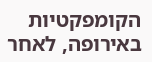הקומפקטיות באירופה, לאחר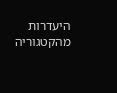היעדרות מהקטגוריה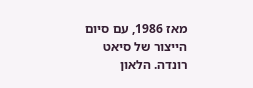מאז 1986, עם סיום הייצור של סיאט רונדה. הלאון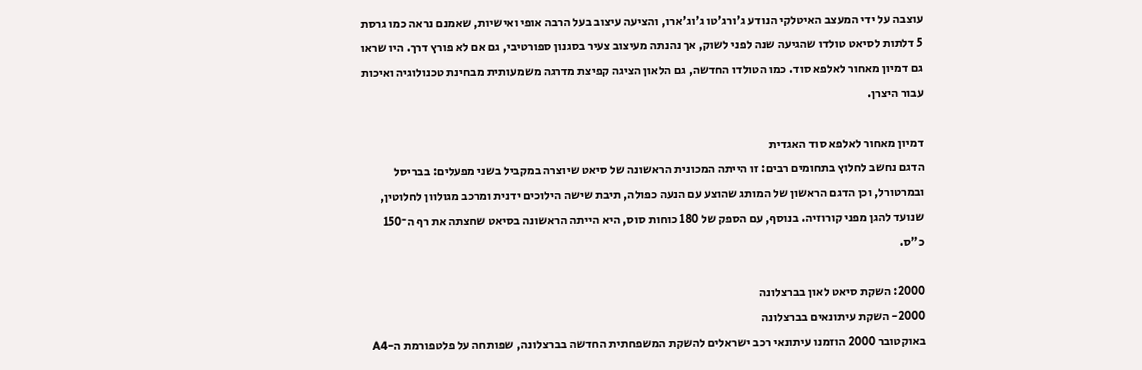עוצבה על ידי המעצב האיטלקי הנודע ג'ורג'טו ג'וג'ארו, והציעה עיצוב בעל הרבה אופי ואישיות, שאמנם נראה כמו גרסת 5 דלתות לסיאט טולדו שהגיעה שנה לפני לשוק, אך נהנתה מעיצוב צעיר בסגנון ספורטיבי, גם אם לא פורץ דרך. היו שראו גם דמיון מאחור לאלפא סוד. כמו הטולדו החדשה, גם הלאון הציגה קפיצת מדרגה משמעותית מבחינת טכנולוגיה ואיכות עבור היצרן.

דמיון מאחור לאלפא סוד האגדית
הדגם נחשב לחלוץ בתחומים רבים: זו הייתה המכונית הראשונה של סיאט שיוצרה במקביל בשני מפעלים: בבריסל ובמרטורל, וכן הדגם הראשון של המותג שהוצע עם הנעה כפולה, תיבת שישה הילוכים ידנית ומרכב מגולוון לחלוטין, שנועד להגן מפני קורוזיה. בנוסף, עם הספק של 180 כוחות סוס, היא הייתה הראשונה בסיאט שחצתה את רף ה־150 כ"ס.

2000: השקת סיאט לאון בברצלונה
2000- השקת עיתונאים בברצלונה
באוקטובר 2000 הוזמנו עיתונאי רכב ישראלים להשקת המשפחתית החדשה בברצלונה, שפותחה על פלטפורמת ה-A4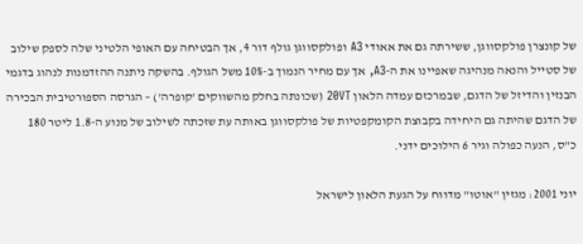של קונצרן פולקסווגן, ששירתה גם את אאודי A3 ופולקסווגן גולף דור 4, אך הבטיחה עם האופי הלטיני שלה לספק שילוב של סטייל והנאה מנהיגה שאפיינו את ה-A3, אך עם מחיר הנמוך ב-10% משל הגולף. בהשקה ניתנה ההזדמנות לנהוג בדגמי הבנזין והדיזל של הדגם, שבמרכזם עמדה הלאון 20VT (שכונתה בחלק מהשווקים 'קופרה') – הגרסה הספורטיבית הבכירה של הדגם שהיתה גם היחידה בקבוצת הקומקפטיות של פולקסווגן באותה עת שזכתה לשילוב של מנוע ה-1.8 ליטר 180 כ"ס, הנעה כפולה וגיר 6 הילוכים ידני.

יוני 2001: מגזין "אוטו" מדווח על הגעת הלאון לישראל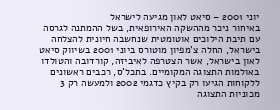יוני 2001 – סיאט לאון מגיעה לישראל
באיחור ניכר מההשקה האירופאית, בשל ההמתנה לגרסה עם תיבת הילוכים אוטומטית שנחשבה חיונית להצלחה בישראל, החלה צ'מפיון מוטורס ביוני 2001 בשיווק סיאט לאון בישראל, אשר הצטרפה לאיביזה, קורדובה והטולדו באולמות התצוגה המקומיים. בתכל'ס, רכבים ראשונים ללקוחות הגיעו רק בקיץ כדגמי 2002 ולמעשה רק 3 מכוניות התצוגה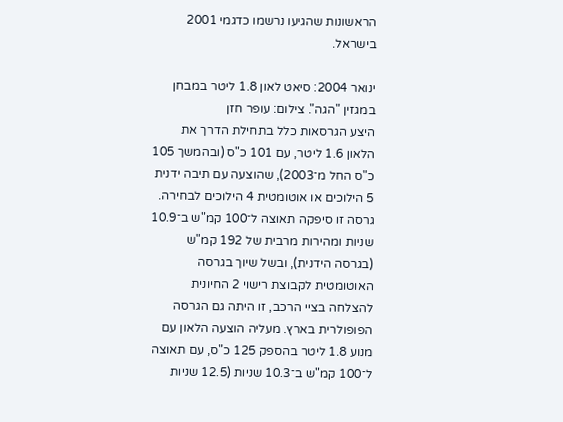הראשונות שהגיעו נרשמו כדגמי 2001 בישראל.

ינואר 2004: סיאט לאון 1.8 ליטר במבחן במגזין "הגה". צילום: עופר חזן
היצע הגרסאות כלל בתחילת הדרך את הלאון 1.6 ליטר, עם 101 כ"ס (ובהמשך 105 כ"ס החל מ־2003), שהוצעה עם תיבה ידנית 5 הילוכים או אוטומטית 4 הילוכים לבחירה. גרסה זו סיפקה תאוצה ל־100 קמ"ש ב־10.9 שניות ומהירות מרבית של 192 קמ"ש (בגרסה הידנית), ובשל שיוך בגרסה האוטומטית לקבוצת רישוי 2 החיונית להצלחה בציי הרכב, זו היתה גם הגרסה הפופולרית בארץ. מעליה הוצעה הלאון עם מנוע 1.8 ליטר בהספק 125 כ"ס, עם תאוצה ל־100 קמ"ש ב־10.3 שניות (12.5 שניות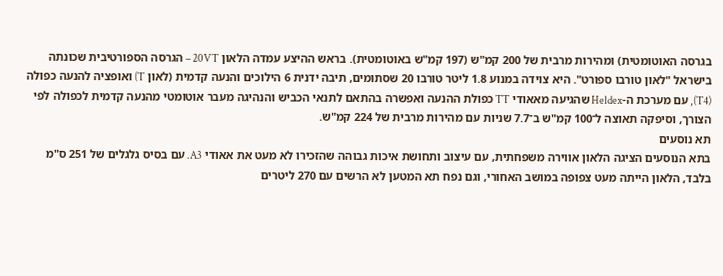בגרסה האוטומטית) ומהירות מרבית של 200 קמ"ש (197 קמ"ש באוטומטית). בראש ההיצע עמדה הלאון 20VT – הגרסה הספורטיבית שכונתה בישראל "לאון טורבו ספורט". היא צוידה במנוע 1.8 ליטר טורבו 20 שסתומים, תיבה ידנית 6 הילוכים והנעה קדמית (לאון T) ואופציה להנעה כפולה (T4), עם מערכת ה-Heldex שהגיעה מאאודי TT כפולת ההנעה ואפשרה בהתאם לתנאי הכביש והנהיגה מעבר אוטומטי מהנעה קדמית לכפולה לפי הצורך, וסיפקה תאוצה ל־100 קמ"ש ב־7.7 שניות עם מהירות מרבית של 224 קמ"ש.
תא נוסעים
בתא הנוסעים הציגה הלאון אווירה משפחתית, עם עיצוב ותחושת איכות גבוהה שהזכירו לא מעט את אאודי A3. עם בסיס גלגלים של 251 ס"מ בלבד, הלאון הייתה מעט צפופה במושב האחורי, וגם נפח תא המטען לא הרשים עם 270 ליטרים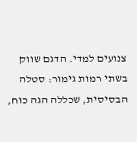צנועים למדי. הדגם שווק בשתי רמות גימור: סטלה הבסיסית, שכללה הגה כוח,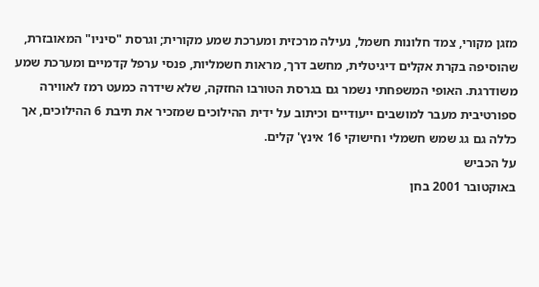מזגן מקורי, צמד חלונות חשמל, נעילה מרכזית ומערכת שמע מקורית; וגרסת "סיניו" המאובזרת, שהוסיפה בקרת אקלים דיגיטלית, מחשב דרך, מראות חשמליות, פנסי ערפל קדמיים ומערכת שמע משודרגת. האופי המשפחתי נשמר גם בגרסת הטורבו החזקה, שלא שידרה כמעט רמז לאווירה ספורטיבית מעבר למושבים ייעודיים וכיתוב על ידית ההילוכים שמזכיר את תיבת 6 ההילוכים, אך כללה גם גג שמש חשמלי וחישוקי 16 אינץ' קלים.
על הכביש
באוקטובר 2001 בחן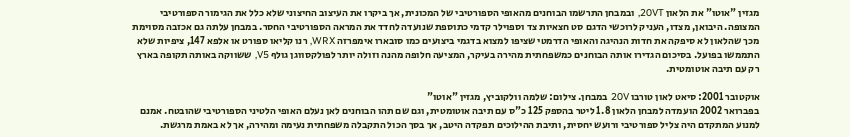מגזין "אוטו" את הלאון 20VT, ובמבחן התרשמו הבוחנים מהאופי הספורטיבי של המכונית, אך ביקרו את העיצוב החיצוני שלא כלל את הגימור הספורטיבי המצופה. היבואן, מצדו, העניק לרוכשי הדגם סט חצאיות צד וספוילר קדמי כתוספת שנועדה לחדד את המראה הספורטיבי החסר. במבחן עלתה גם אכזבה מסוימת מכך שהלאון לא סיפקה את חדות הנהיגה והאופי הדרמטי שציפו למצוא בדגמי ביצועים כמו סובארו אימפרזה WRX, רנו קליאו ספורט או אלפא 147, ציפיות שלא התממשו בפועל. בסיכום הגדירו אותה הבוחנים כמשפחתית מהירה בעיקר, המציעה חלופה מהנה וזולה יותר לפולקסווגן גולף V5, ששווקה באותה תקופה בארץ רק עם תיבה אוטומטית.

אוקטובר 2001: סיאט לאון טורבו 20V במבחן. צילום: שלמה וולקוביץ, מגזין "אוטו"
בפברואר 2002 הועמדה למבחן הלאון 1.8 ליטר בהספק 125 כ"ס עם תיבה אוטומטית, וגם שם תהו הבוחנים לאן נעלם האופי הלטיני הספורטיבי שהובטח. אמנם למנוע המתקדם היה צליל ספורטיבי ורועש יחסית, ותיבת ההילוכים תפקדה היטב, אך בסך הכול התקבלה משפחתית נעימה ומהירה, אך לא באמת מרגשת.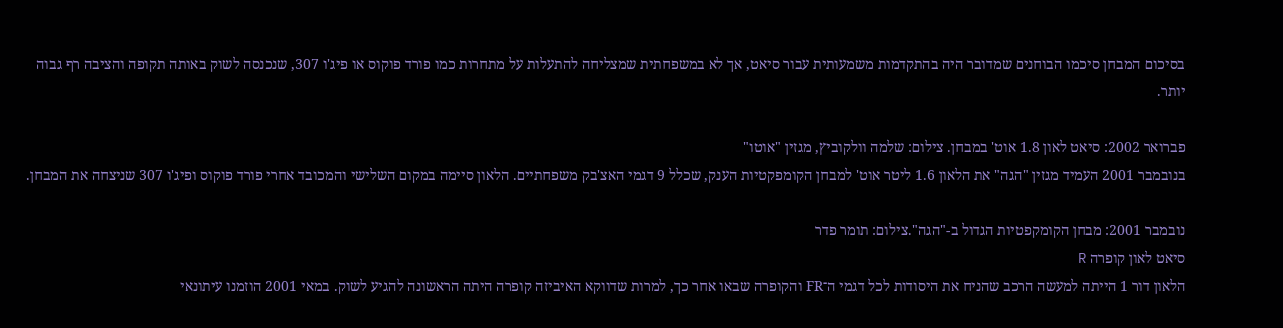בסיכום המבחן סיכמו הבוחנים שמדובר היה בהתקדמות משמעותית עבור סיאט, אך לא במשפחתית שמצליחה להתעלות על מתחרות כמו פורד פוקוס או פיג'ו 307, שנכנסה לשוק באותה תקופה והציבה רף גבוה יותר.

פברואר 2002: סיאט לאון 1.8 אוט' במבחן. צילום: שלמה וולקוביץ, מגזין "אוטו"
בנובמבר 2001 העמיד מגזין "הגה" את הלאון 1.6 ליטר אוט' למבחן הקומפקטיות הענק, שכלל 9 דגמי האצ'בק משפחתיים. הלאון סיימה במקום השלישי והמכובד אחרי פורד פוקוס ופיג'ו 307 שניצחה את המבחן.

נובמבר 2001: מבחן הקומקפטיות הגדול ב-"הגה".צילום: תומר פדר
סיאט לאון קופרה R
הלאון דור 1 הייתה למעשה הרכב שהניח את היסודות לכל דגמי ה־FR והקופרה שבאו אחר כך, למרות שדווקא האיביזה קופרה היתה הראשונה להגיע לשוק. במאי 2001 הוזמנו עיתונאי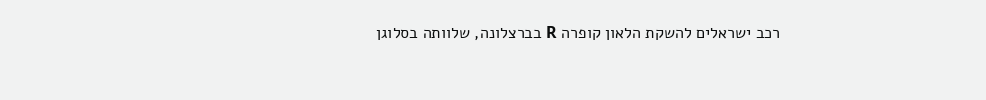רכב ישראלים להשקת הלאון קופרה R בברצלונה, שלוותה בסלוגן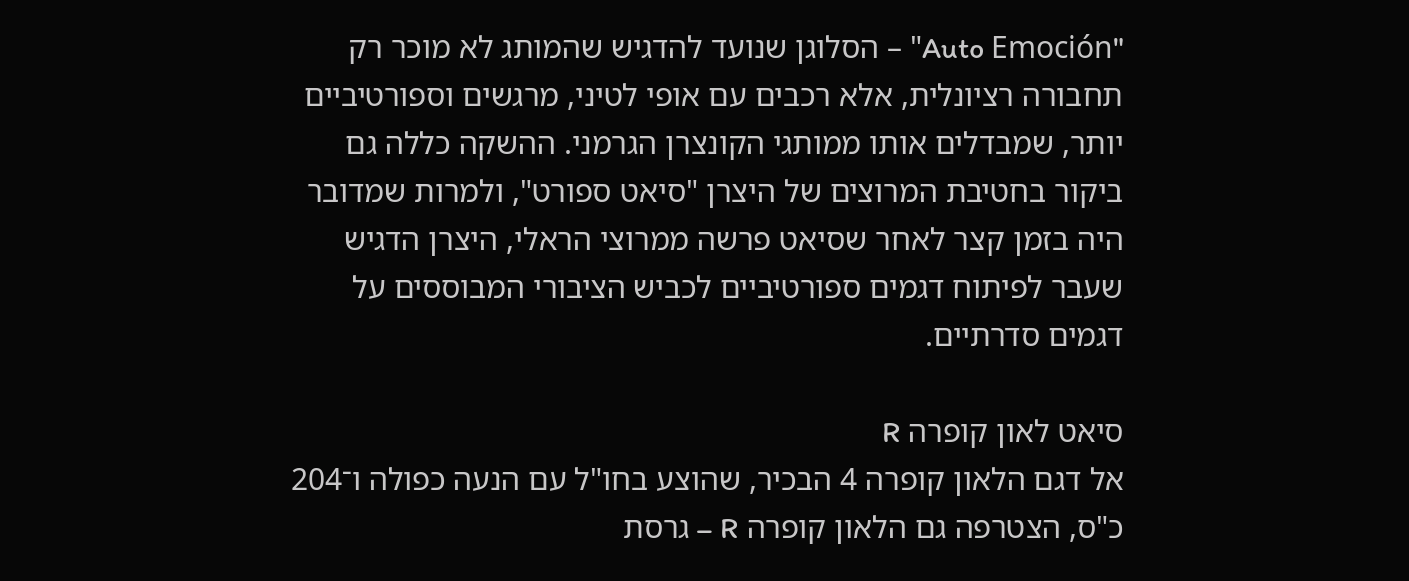"Auto Emoción" – הסלוגן שנועד להדגיש שהמותג לא מוכר רק תחבורה רציונלית, אלא רכבים עם אופי לטיני, מרגשים וספורטיביים יותר, שמבדלים אותו ממותגי הקונצרן הגרמני. ההשקה כללה גם ביקור בחטיבת המרוצים של היצרן "סיאט ספורט", ולמרות שמדובר היה בזמן קצר לאחר שסיאט פרשה ממרוצי הראלי, היצרן הדגיש שעבר לפיתוח דגמים ספורטיביים לכביש הציבורי המבוססים על דגמים סדרתיים.

סיאט לאון קופרה R
אל דגם הלאון קופרה 4 הבכיר, שהוצע בחו"ל עם הנעה כפולה ו־204 כ"ס, הצטרפה גם הלאון קופרה R – גרסת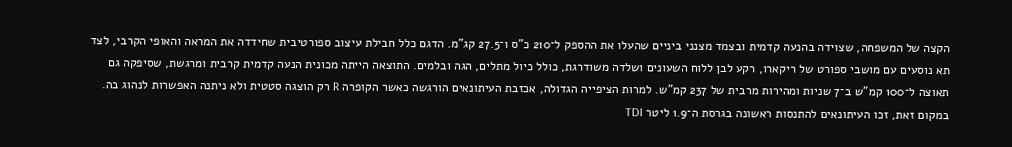הקצה של המשפחה, שצוידה בהנעה קדמית ובצמד מצנני ביניים שהעלו את ההספק ל־210 כ"ס ו־27.5 קג"מ. הדגם כלל חבילת עיצוב ספורטיבית שחידדה את המראה והאופי הקרבי, לצד תא נוסעים עם מושבי ספורט של ריקארו, רקע לבן ללוח השעונים ושלדה משודרגת, כולל כיול מתלים, הגה ובלמים. התוצאה הייתה מכונית הנעה קדמית קרבית ומרגשת, שסיפקה גם תאוצה ל־100 קמ"ש ב־7 שניות ומהירות מרבית של 237 קמ"ש. למרות הציפייה הגדולה, אכזבת העיתונאים הורגשה כאשר הקופרה R רק הוצגה סטטית ולא ניתנה האפשרות לנהוג בה. במקום זאת, זכו העיתונאים להתנסות ראשונה בגרסת ה־1.9 ליטר TDI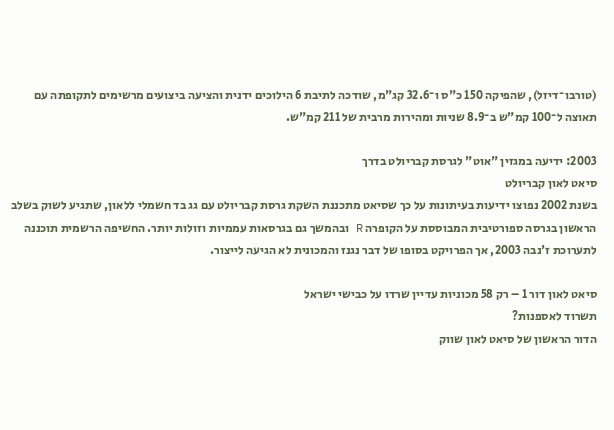(טורבו־דיזל), שהפיקה 150 כ"ס ו־32.6 קג"מ, שודכה לתיבת 6 הילוכים ידנית והציעה ביצועים מרשימים לתקופתה עם תאוצה ל־100 קמ"ש ב־8.9 שניות ומהירות מרבית של 211 קמ"ש.

2003: ידיעה במגזין "אוט" לגרסת קבריולט בדרך
סיאט לאון קבריולט
בשנת 2002 נפוצו ידיעות בעיתונות על כך שסיאט מתכננת השקת גרסת קבריולט עם גג בד חשמלי ללאון, שתגיע לשוק בשלב הראשון בגרסה ספורטיבית המבוססת על הקופרה R ובהמשך גם בגרסאות עממיות וזולות יותר. החשיפה הרשמית תוכננה לתערוכת ז'נבה 2003, אך הפרויקט בסופו של דבר נגנז והמכונית לא הגיעה לייצור.

סיאט לאון דור 1 – רק 58 מכוניות עדיין שרדו על כבישי ישראל
תשרוד לאספנות?
הדור הראשון של סיאט לאון שווק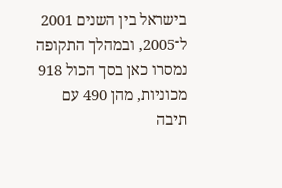בישראל בין השנים 2001 ל־2005, ובמהלך התקופה נמסרו כאן בסך הכול 918 מכוניות, מהן 490 עם תיבה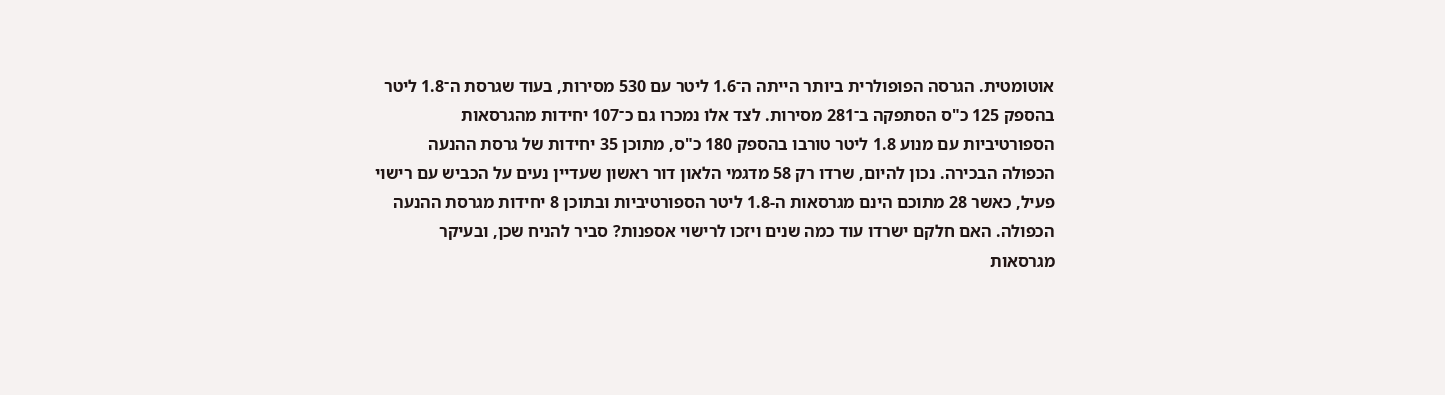אוטומטית. הגרסה הפופולרית ביותר הייתה ה־1.6 ליטר עם 530 מסירות, בעוד שגרסת ה־1.8 ליטר בהספק 125 כ"ס הסתפקה ב־281 מסירות. לצד אלו נמכרו גם כ־107 יחידות מהגרסאות הספורטיביות עם מנוע 1.8 ליטר טורבו בהספק 180 כ"ס, מתוכן 35 יחידות של גרסת ההנעה הכפולה הבכירה. נכון להיום, שרדו רק 58 מדגמי הלאון דור ראשון שעדיין נעים על הכביש עם רישוי פעיל, כאשר 28 מתוכם הינם מגרסאות ה-1.8 ליטר הספורטיביות ובתוכן 8 יחידות מגרסת ההנעה הכפולה. האם חלקם ישרדו עוד כמה שנים ויזכו לרישוי אספנות? סביר להניח שכן, ובעיקר מגרסאות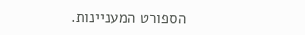הספורט המעניינות.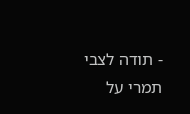- תודה לצבי תמרי על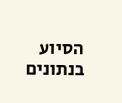הסיוע בנתונים